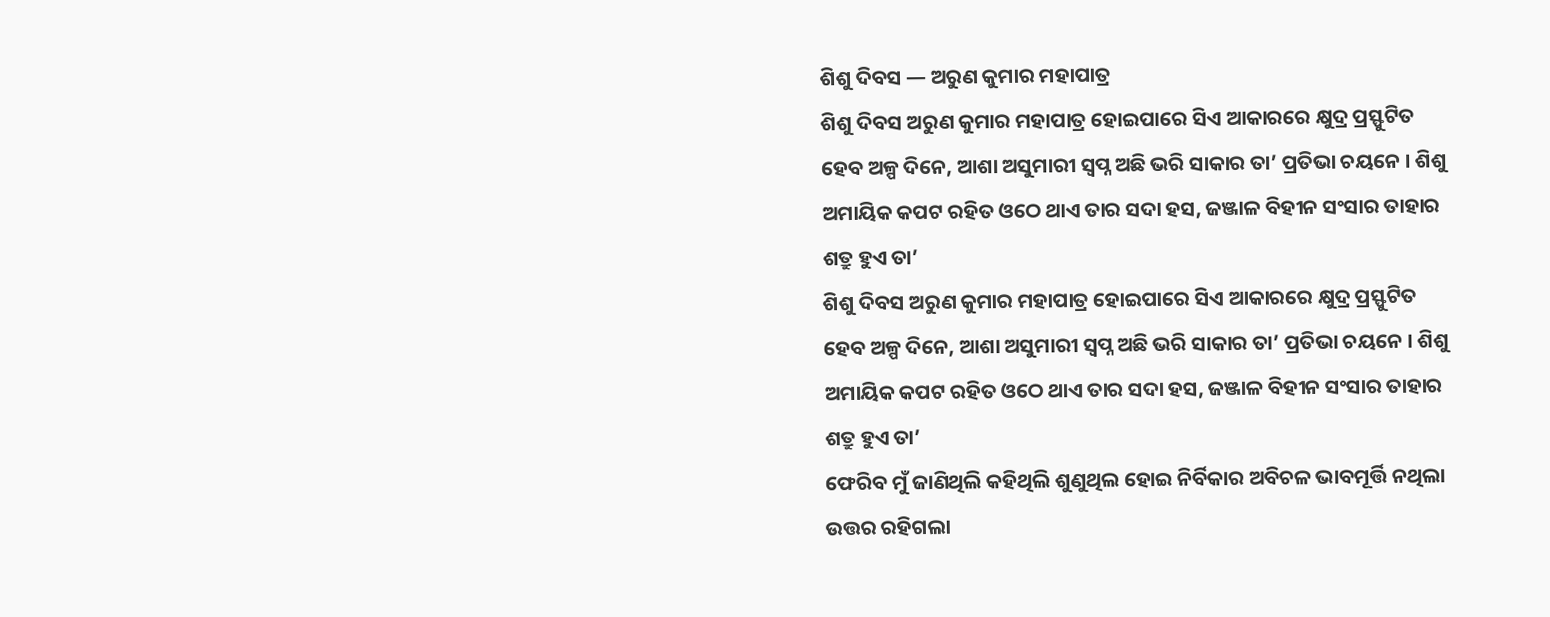ଶିଶୁ ଦିବସ — ଅରୁଣ କୁମାର ମହାପାତ୍ର
ଶିଶୁ ଦିବସ ଅରୁଣ କୁମାର ମହାପାତ୍ର ହୋଇପାରେ ସିଏ ଆକାରରେ କ୍ଷୁଦ୍ର ପ୍ରସ୍ଫୁଟିତ ହେବ ଅଳ୍ପ ଦିନେ, ଆଶା ଅସୁମାରୀ ସ୍ବପ୍ନ ଅଛି ଭରି ସାକାର ତା’ ପ୍ରତିଭା ଚୟନେ । ଶିଶୁ ଅମାୟିକ କପଟ ରହିତ ଓଠେ ଥାଏ ତାର ସଦା ହସ, ଜଞ୍ଜାଳ ବିହୀନ ସଂସାର ତାହାର ଶତ୍ରୁ ହୁଏ ତା’
ଶିଶୁ ଦିବସ ଅରୁଣ କୁମାର ମହାପାତ୍ର ହୋଇପାରେ ସିଏ ଆକାରରେ କ୍ଷୁଦ୍ର ପ୍ରସ୍ଫୁଟିତ ହେବ ଅଳ୍ପ ଦିନେ, ଆଶା ଅସୁମାରୀ ସ୍ବପ୍ନ ଅଛି ଭରି ସାକାର ତା’ ପ୍ରତିଭା ଚୟନେ । ଶିଶୁ ଅମାୟିକ କପଟ ରହିତ ଓଠେ ଥାଏ ତାର ସଦା ହସ, ଜଞ୍ଜାଳ ବିହୀନ ସଂସାର ତାହାର ଶତ୍ରୁ ହୁଏ ତା’
ଫେରିବ ମୁଁ ଜାଣିଥିଲି କହିଥିଲି ଶୁଣୁଥିଲ ହୋଇ ନିର୍ବିକାର ଅବିଚଳ ଭାବମୂର୍ତ୍ତି ନଥିଲା ଉତ୍ତର ରହିଗଲା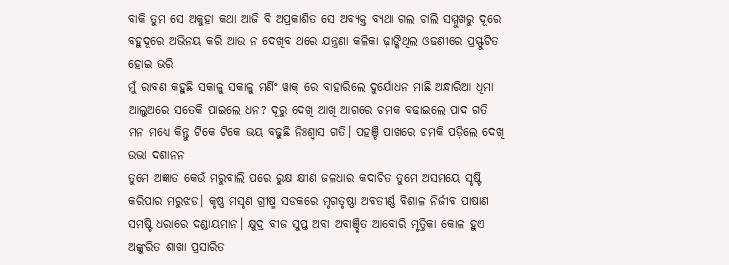ବାକି ତୁମ ସେ ଅକୁହା କଥା ଆଜି ବି ଅପ୍ରକାଶିତ ସେ ଅବ୍ୟକ୍ତ ବ୍ୟଥା ଗଲ ଚାଲି ସମ୍ମୁଖରୁ ଦୂରେ ବହୁଦୂରେ ଅଭିନୟ କରି ଆଉ ନ ଦେଖିବ ଥରେ ଯନ୍ତ୍ରଣା କଳିକା ଢ଼ାଙ୍କିଥିଲ ଓଢଣୀରେ ପ୍ରସ୍ଫୁଟିତ ହୋଇ ଭରି
ମୁଁ ରାବଣ କହୁଛି ସକାଳୁ ସକାଳୁ ମର୍ଣିଂ ୱାକ୍ ରେ ବାହାରିଲେ ଦୁର୍ଯୋଧନ ମାଛି ଅନ୍ଧାରିଆ ଧିମା ଆଲୁଅରେ ସତେକି ପାଇଲେ ଧନ? ଦୂରୁ ଦେଖି ଆଖି ଆଗରେ ଚମକ ବଢାଇଲେ ପାଦ ଗତି ମନ ମଧ୍ୟେ କିନ୍ତୁ ଟିକେ ଟିକେ ଭୟ ବଢୁଛି ନିଃଶ୍ୱାସ ଗତି। ପହଞ୍ଚି ପାଖରେ ଚମକି ପଡ଼ିଲେ ଦେଖି ଉଭା ଦଶାନନ
ତୁମେ ଅଜ୍ଞାତ କେଉଁ ମରୁବାଲି ପରେ ରୁକ୍ଷ କ୍ଷୀଣ ଜଳଧାର କଦାଚିତ ତୁମେ ଅସମୟେ ସୃଷ୍ଟି କରିପାର ମରୁଝଡ। କୃଷ୍ଣ ମସୃଣ ଗ୍ରୀଷ୍ମ ସଡକରେ ମୃଗତୃଷ୍ଣା ଅବତୀର୍ଣ୍ଣ ବିଶାଳ ନିର୍ଜୀବ ପାଷାଣ ସମଷ୍ଟି ଧରାରେ ଦଣ୍ଡାୟମାନ। କ୍ଷୁଦ୍ର ବୀଜ ସୁପ୍ତ ଅବା ଅବାଞ୍ଛିତ ଆବୋରି ମୃତ୍ତିକା କୋଳ ହୁଏ ଅଙ୍କୁରିତ ଶାଖା ପ୍ରସାରିତ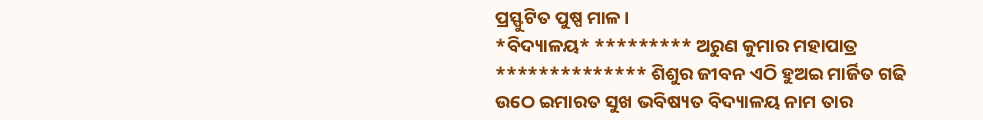ପ୍ରସ୍ଫୁଟିତ ପୁଷ୍ପ ମାଳ।
*ବିଦ୍ୟାଳୟ* ********* ଅରୁଣ କୁମାର ମହାପାତ୍ର ************** ଶିଶୁର ଜୀବନ ଏଠି ହୁଅଇ ମାର୍ଜିତ ଗଢି ଉଠେ ଇମାରତ ସୁଖ ଭବିଷ୍ୟତ ବିଦ୍ୟାଳୟ ନାମ ତାର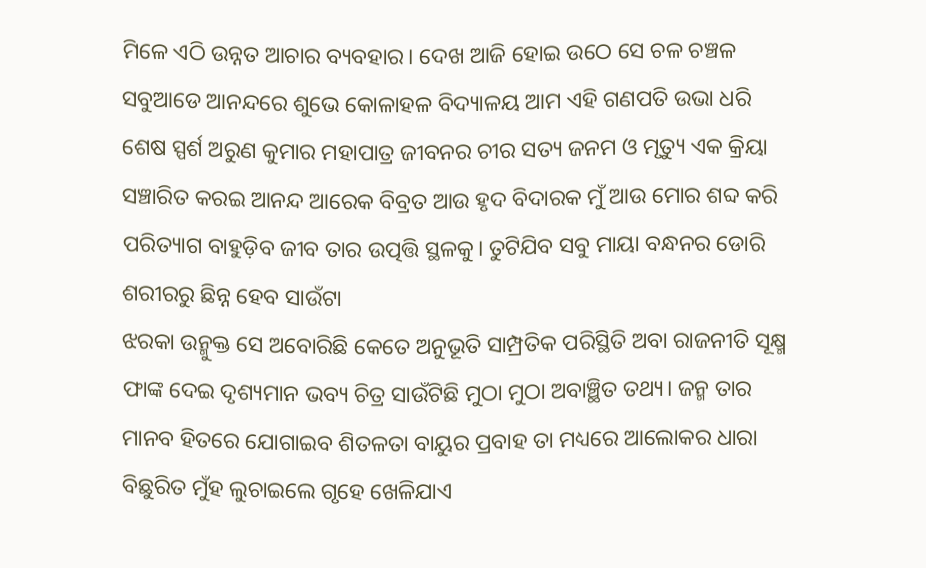ମିଳେ ଏଠି ଉନ୍ନତ ଆଚାର ବ୍ୟବହାର। ଦେଖ ଆଜି ହୋଇ ଉଠେ ସେ ଚଳ ଚଞ୍ଚଳ ସବୁଆଡେ ଆନନ୍ଦରେ ଶୁଭେ କୋଳାହଳ ବିଦ୍ୟାଳୟ ଆମ ଏହି ଗଣପତି ଉଭା ଧରି
ଶେଷ ସ୍ପର୍ଶ ଅରୁଣ କୁମାର ମହାପାତ୍ର ଜୀବନର ଚୀର ସତ୍ୟ ଜନମ ଓ ମୃତ୍ୟୁ ଏକ କ୍ରିୟା ସଞ୍ଚାରିତ କରଇ ଆନନ୍ଦ ଆରେକ ବିବ୍ରତ ଆଉ ହୃଦ ବିଦାରକ ମୁଁ ଆଉ ମୋର ଶବ୍ଦ କରି ପରିତ୍ୟାଗ ବାହୁଡ଼ିବ ଜୀବ ତାର ଉତ୍ପତ୍ତି ସ୍ଥଳକୁ। ତୁଟିଯିବ ସବୁ ମାୟା ବନ୍ଧନର ଡୋରି ଶରୀରରୁ ଛିନ୍ନ ହେବ ସାଉଁଟା
ଝରକା ଉନ୍ମୁକ୍ତ ସେ ଅବୋରିଛି କେତେ ଅନୁଭୂତି ସାମ୍ପ୍ରତିକ ପରିସ୍ଥିତି ଅବା ରାଜନୀତି ସୂକ୍ଷ୍ମ ଫାଙ୍କ ଦେଇ ଦୃଶ୍ୟମାନ ଭବ୍ୟ ଚିତ୍ର ସାଉଁଟିଛି ମୁଠା ମୁଠା ଅବାଞ୍ଛିତ ତଥ୍ୟ। ଜନ୍ମ ତାର ମାନବ ହିତରେ ଯୋଗାଇବ ଶିତଳତା ବାୟୁର ପ୍ରବାହ ତା ମଧ୍ୟରେ ଆଲୋକର ଧାରା ବିଛୁରିତ ମୁଁହ ଲୁଚାଇଲେ ଗୃହେ ଖେଳିଯାଏ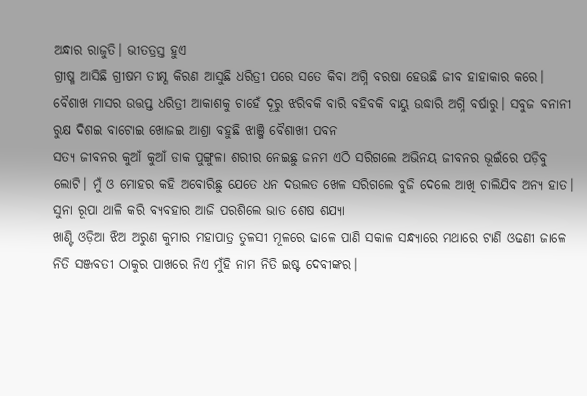ଅନ୍ଧାର ରାଜୁତି। ଭୀତତ୍ରସ୍ତ ହୁଏ
ଗ୍ରୀଷ୍ମ ଆସିଛି ଗ୍ରୀଷମ ତୀକ୍ଷ୍ଣ କିରଣ ଆସୁଛି ଧରିତ୍ରୀ ପରେ ସତେ କିବା ଅଗ୍ନି ବରଷା ହେଉଛି ଜୀବ ହାହାକାର କରେ। ବୈଶାଖ ମାସର ଉତ୍ତପ୍ତ ଧରିତ୍ରୀ ଆକାଶକୁ ଚାହେଁ ଦୂରୁ ଝରିବକି ବାରି ବହିବକି ବାୟୁ ଉଦ୍ଧାରି ଅଗ୍ନି ବର୍ଷାରୁ। ସବୁଜ ବନାନୀ ରୁକ୍ଷ ଦିଶଇ ବାଟୋଇ ଖୋଜଇ ଆଶ୍ରା ବହୁଛି ଝାଞ୍ଜି ବୈଶାଖୀ ପବନ
ସତ୍ୟ ଜୀବନର କୁଆଁ କୁଆଁ ଡାକ ପୁଙ୍ଗୁଳା ଶରୀର ନେଇଛୁ ଜନମ ଏଠି ସରିଗଲେ ଅଭିନୟ ଜୀବନର ଭୂଇଁରେ ପଡ଼ିବୁ ଲୋଟି। ମୁଁ ଓ ମୋହର କହି ଅବୋରିଛୁ ଯେତେ ଧନ ଦଉଲତ ଖେଳ ସରିଗଲେ ବୁଜି ଦେଲେ ଆଖି ଚାଲିଯିବ ଅନ୍ୟ ହାତ। ସୁନା ରୂପା ଥାଳି କରି ବ୍ୟବହାର ଆଜି ପରଶିଲେ ଭାତ ଶେଷ ଶଯ୍ୟା
ଖାଣ୍ଟି ଓଡ଼ିଆ ଝିଅ ଅରୁଣ କୁମାର ମହାପାତ୍ର ତୁଳସୀ ମୂଳରେ ଢାଳେ ପାଣି ସକାଳ ସନ୍ଧ୍ୟାରେ ମଥାରେ ଟାଣି ଓଢଣୀ ଜାଳେ ନିତି ସଞ୍ଜବତୀ ଠାକୁର ପାଖରେ ନିଏ ମୁଁହି ନାମ ନିତି ଇଷ୍ଟ ଦେବୀଙ୍କର।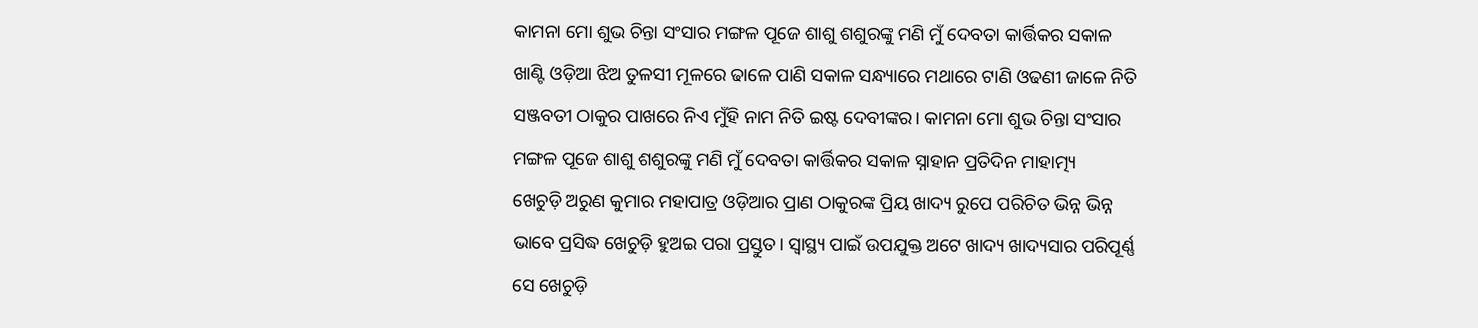କାମନା ମୋ ଶୁଭ ଚିନ୍ତା ସଂସାର ମଙ୍ଗଳ ପୂଜେ ଶାଶୁ ଶଶୁରଙ୍କୁ ମଣି ମୁଁ ଦେବତା କାର୍ତ୍ତିକର ସକାଳ
ଖାଣ୍ଟି ଓଡ଼ିଆ ଝିଅ ତୁଳସୀ ମୂଳରେ ଢାଳେ ପାଣି ସକାଳ ସନ୍ଧ୍ୟାରେ ମଥାରେ ଟାଣି ଓଢଣୀ ଜାଳେ ନିତି ସଞ୍ଜବତୀ ଠାକୁର ପାଖରେ ନିଏ ମୁଁହି ନାମ ନିତି ଇଷ୍ଟ ଦେବୀଙ୍କର। କାମନା ମୋ ଶୁଭ ଚିନ୍ତା ସଂସାର ମଙ୍ଗଳ ପୂଜେ ଶାଶୁ ଶଶୁରଙ୍କୁ ମଣି ମୁଁ ଦେବତା କାର୍ତ୍ତିକର ସକାଳ ସ୍ନାହାନ ପ୍ରତିଦିନ ମାହାତ୍ମ୍ୟ
ଖେଚୁଡ଼ି ଅରୁଣ କୁମାର ମହାପାତ୍ର ଓଡ଼ିଆର ପ୍ରାଣ ଠାକୁରଙ୍କ ପ୍ରିୟ ଖାଦ୍ୟ ରୁପେ ପରିଚିତ ଭିନ୍ନ ଭିନ୍ନ ଭାବେ ପ୍ରସିଦ୍ଧ ଖେଚୁଡ଼ି ହୁଅଇ ପରା ପ୍ରସ୍ତୁତ। ସ୍ବାସ୍ଥ୍ୟ ପାଇଁ ଉପଯୁକ୍ତ ଅଟେ ଖାଦ୍ୟ ଖାଦ୍ୟସାର ପରିପୂର୍ଣ୍ଣ ସେ ଖେଚୁଡ଼ି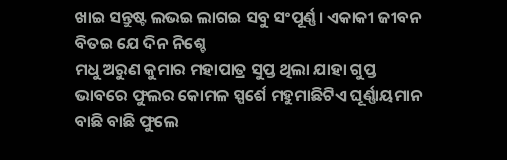ଖାଇ ସନ୍ତୁଷ୍ଟ ଲଭଇ ଲାଗଇ ସବୁ ସଂପୂର୍ଣ୍ଣ। ଏକାକୀ ଜୀବନ ବିତଇ ଯେ ଦିନ ନିଶ୍ଚେ
ମଧୁ ଅରୁଣ କୁମାର ମହାପାତ୍ର ସୁପ୍ତ ଥିଲା ଯାହା ଗୁପ୍ତ ଭାବରେ ଫୁଲର କୋମଳ ସ୍ପର୍ଶେ ମହୁମାଛିଟିଏ ଘୂର୍ଣ୍ଣାୟମାନ ବାଛି ବାଛି ଫୁଲେ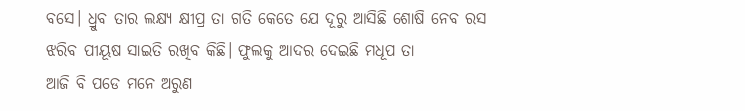ବସେ। ଧ୍ରୁବ ତାର ଲକ୍ଷ୍ୟ କ୍ଷୀପ୍ର ତା ଗତି କେତେ ଯେ ଦୂରୁ ଆସିଛି ଶୋଷି ନେବ ରସ ଝରିବ ପୀୟୂଷ ସାଇତି ରଖିବ କିଛି। ଫୁଲକୁ ଆଦର ଦେଇଛି ମଧୂପ ତା
ଆଜି ବି ପଡେ ମନେ ଅରୁଣ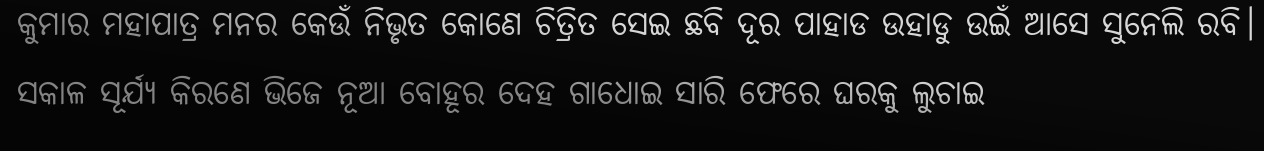କୁମାର ମହାପାତ୍ର ମନର କେଉଁ ନିଭୃତ କୋଣେ ଚିତ୍ରିତ ସେଇ ଛବି ଦୂର ପାହାଡ ଉହାଡୁ ଉଇଁ ଆସେ ସୁନେଲି ରବି। ସକାଳ ସୂର୍ଯ୍ୟ କିରଣେ ଭିଜେ ନୂଆ ବୋହୂର ଦେହ ଗାଧୋଇ ସାରି ଫେରେ ଘରକୁ ଲୁଚାଇ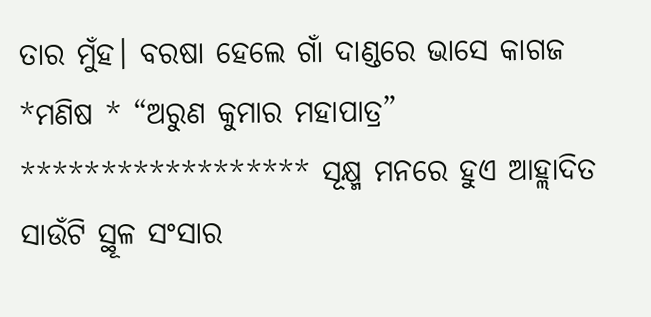ତାର ମୁଁହ। ବରଷା ହେଲେ ଗାଁ ଦାଣ୍ଡରେ ଭାସେ କାଗଜ
*ମଣିଷ * “ଅରୁଣ କୁମାର ମହାପାତ୍ର” ****************** ସୂକ୍ଷ୍ମ ମନରେ ହୁଏ ଆହ୍ଲାଦିତ ସାଉଁଟି ସ୍ଥୂଳ ସଂସାର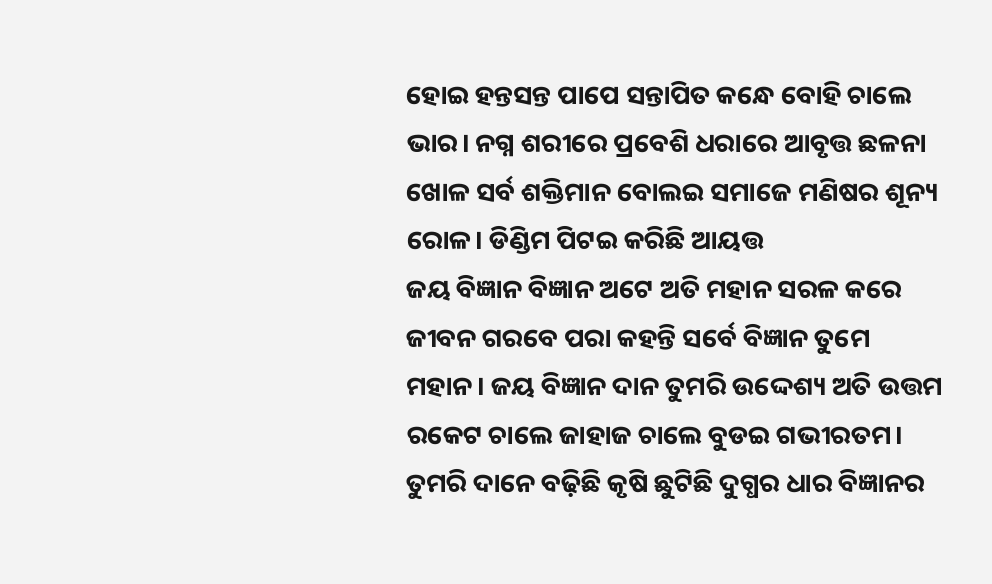ହୋଇ ହନ୍ତସନ୍ତ ପାପେ ସନ୍ତାପିତ କନ୍ଧେ ବୋହି ଚାଲେ ଭାର। ନଗ୍ନ ଶରୀରେ ପ୍ରବେଶି ଧରାରେ ଆବୃତ୍ତ ଛଳନା ଖୋଳ ସର୍ବ ଶକ୍ତିମାନ ବୋଲଇ ସମାଜେ ମଣିଷର ଶୂନ୍ୟ ରୋଳ। ଡିଣ୍ଡିମ ପିଟଇ କରିଛି ଆୟତ୍ତ
ଜୟ ବିଜ୍ଞାନ ବିଜ୍ଞାନ ଅଟେ ଅତି ମହାନ ସରଳ କରେ ଜୀବନ ଗରବେ ପରା କହନ୍ତି ସର୍ବେ ବିଜ୍ଞାନ ତୁମେ ମହାନ। ଜୟ ବିଜ୍ଞାନ ଦାନ ତୁମରି ଉଦ୍ଦେଶ୍ୟ ଅତି ଉତ୍ତମ ରକେଟ ଚାଲେ ଜାହାଜ ଚାଲେ ବୁଡଇ ଗଭୀରତମ। ତୁମରି ଦାନେ ବଢ଼ିଛି କୃଷି ଛୁଟିଛି ଦୁଗ୍ଧର ଧାର ବିଜ୍ଞାନର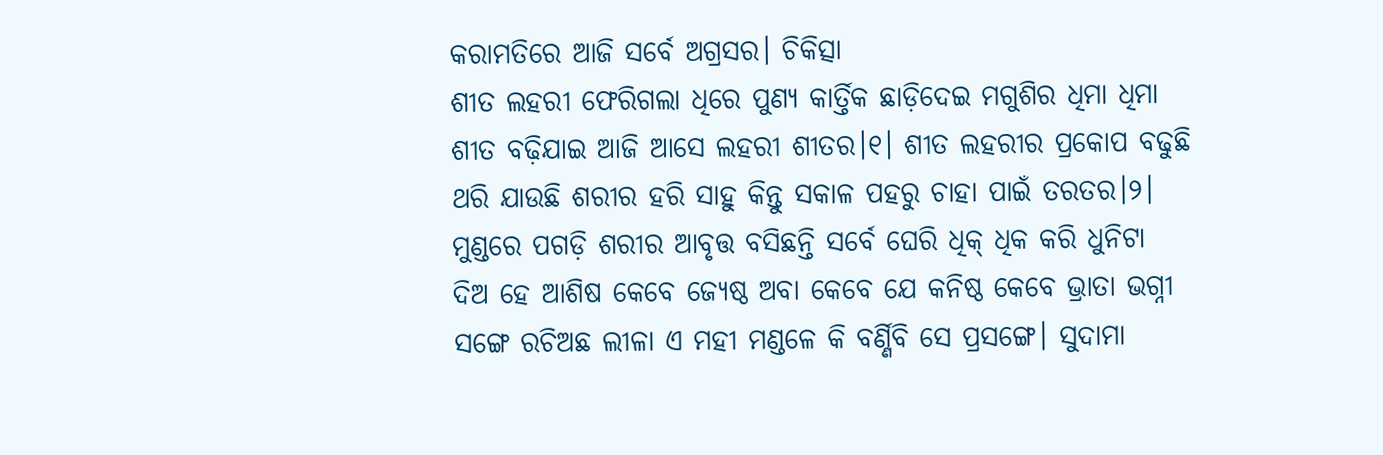କରାମତିରେ ଆଜି ସର୍ବେ ଅଗ୍ରସର। ଚିକିତ୍ସା
ଶୀତ ଲହରୀ ଫେରିଗଲା ଧିରେ ପୁଣ୍ୟ କାର୍ତ୍ତିକ ଛାଡ଼ିଦେଇ ମଗୁଶିର ଧିମା ଧିମା ଶୀତ ବଢ଼ିଯାଇ ଆଜି ଆସେ ଲହରୀ ଶୀତର।୧। ଶୀତ ଲହରୀର ପ୍ରକୋପ ବଢୁଛି ଥରି ଯାଉଛି ଶରୀର ହରି ସାହୁ କିନ୍ତୁ ସକାଳ ପହରୁ ଚାହା ପାଇଁ ତରତର।୨। ମୁଣ୍ଡରେ ପଗଡ଼ି ଶରୀର ଆବୃତ୍ତ ବସିଛନ୍ତି ସର୍ବେ ଘେରି ଧିକ୍ ଧିକ କରି ଧୁନିଟା
ଦିଅ ହେ ଆଶିଷ କେବେ ଜ୍ୟେଷ୍ଠ ଅବା କେବେ ଯେ କନିଷ୍ଠ କେବେ ଭ୍ରାତା ଭଗ୍ନୀ ସଙ୍ଗେ ରଚିଅଛ ଲୀଳା ଏ ମହୀ ମଣ୍ଡଳେ କି ବର୍ଣ୍ଣିବି ସେ ପ୍ରସଙ୍ଗେ। ସୁଦାମା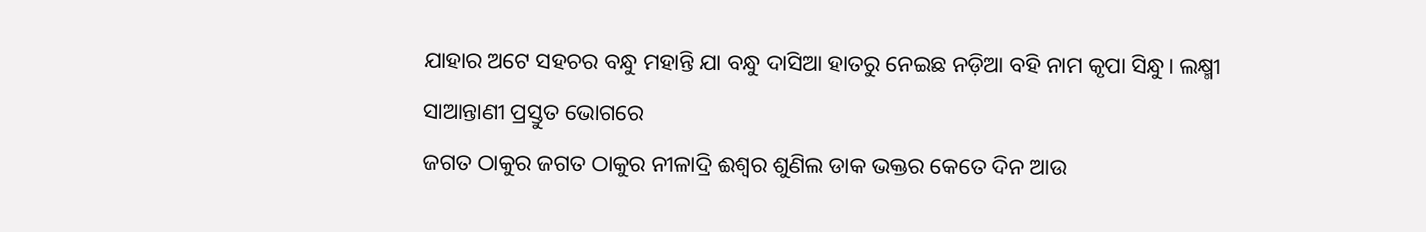ଯାହାର ଅଟେ ସହଚର ବନ୍ଧୁ ମହାନ୍ତି ଯା ବନ୍ଧୁ ଦାସିଆ ହାତରୁ ନେଇଛ ନଡ଼ିଆ ବହି ନାମ କୃପା ସିନ୍ଧୁ। ଲକ୍ଷ୍ମୀ ସାଆନ୍ତାଣୀ ପ୍ରସ୍ତୁତ ଭୋଗରେ
ଜଗତ ଠାକୁର ଜଗତ ଠାକୁର ନୀଳାଦ୍ରି ଈଶ୍ୱର ଶୁଣିଲ ଡାକ ଭକ୍ତର କେତେ ଦିନ ଆଉ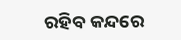ରହିବ କନ୍ଦରେ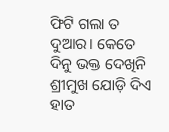ଫିଟି ଗଲା ତ ଦୁଆର। କେତେ ଦିନୁ ଭକ୍ତ ଦେଖିନି ଶ୍ରୀମୁଖ ଯୋଡ଼ି ଦିଏ ହାତ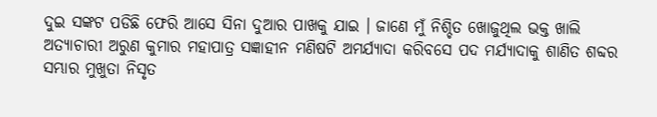ଦୁଇ ସଙ୍କଟ ପଡିଛି ଫେରି ଆସେ ସିନା ଦୁଆର ପାଖକୁ ଯାଇ । ଜାଣେ ମୁଁ ନିଶ୍ଚିତ ଖୋଜୁଥିଲ ଭକ୍ତ ଖାଲି
ଅତ୍ୟାଚାରୀ ଅରୁଣ କୁମାର ମହାପାତ୍ର ସଜ୍ଞାହୀନ ମଣିଷଟି ଅମର୍ଯ୍ୟାଦା କରିବସେ ପଦ ମର୍ଯ୍ୟାଦାକୁ ଶାଣିତ ଶବ୍ଦର ସମ୍ଭାର ମୁଖୁତା ନିସୃତ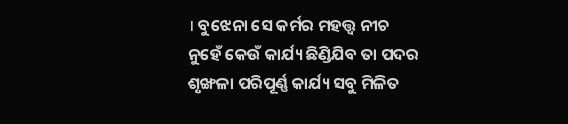। ବୁଝେନା ସେ କର୍ମର ମହତ୍ତ୍ବ ନୀଚ ନୁହେଁ କେଉଁ କାର୍ଯ୍ୟ ଛିଣ୍ଡିଯିବ ତା ପଦର ଶୃଙ୍ଖଳା ପରିପୂର୍ଣ୍ଣ କାର୍ଯ୍ୟ ସବୁ ମିଳିତ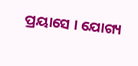ପ୍ରୟାସେ । ଯୋଗ୍ୟ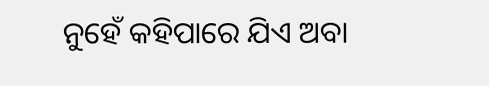ନୁହେଁ କହିପାରେ ଯିଏ ଅବା